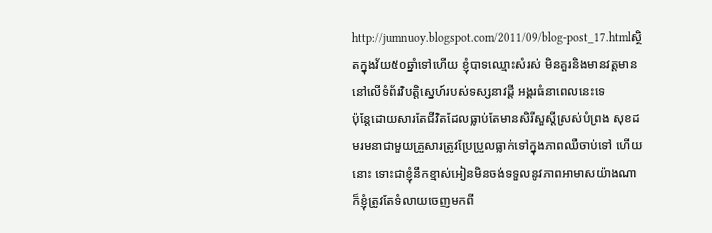http://jumnuoy.blogspot.com/2011/09/blog-post_17.htmlស្ថិតក្នុងវ័យ៥០ឆ្នាំទៅហើយ ខ្ញុំបាទឈ្មោះសំរស់ មិនគួរនិងមានវត្ដមាននៅលើទំព័រវិបត្ដិស្នេហ៍របស់ទស្សនាវដ្ដី អង្គរធំនាពេលនេះទេ
ប៉ុន្ដែដោយសារតែជីវិតដែលធ្លាប់តែមានសិរីសួស្ដីស្រស់បំព្រង សុខដមរមនាជាមួយគ្រួសារត្រូវប្រែប្រួលធ្លាក់ទៅក្នុងភាពឈឺចាប់ទៅ ហើយនោះ ទោះជាខ្ញុំនឹកខ្មាស់អៀនមិនចង់ទទួលនូវភាពអាមាសយ៉ាងណា ក៏ខ្ញុំត្រូវតែទំលាយចេញមកពី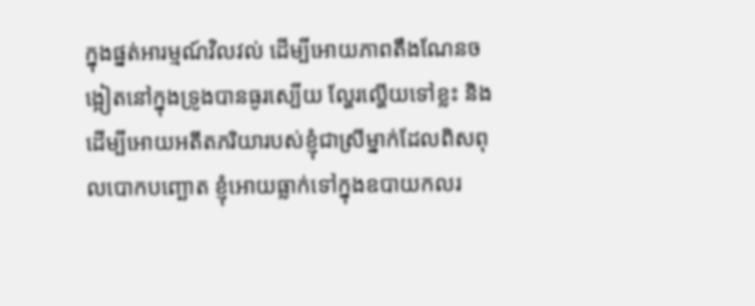ក្នុងផ្នត់អារម្មណ៍វិលវល់ ដើម្បីអោយភាពតឹងណែនចង្អៀតនៅក្នុងទ្រូងបានធូរស្បើយ ល្ហែរល្ហើយទៅខ្លះ និងដើម្បីអោយអតីតភរិយារបស់ខ្ញុំជាស្រីម្នាក់ដែលពិសពុលបោកបញ្ឆោត ខ្ញុំអោយធ្លាក់ទៅក្នុងឧបាយកលរ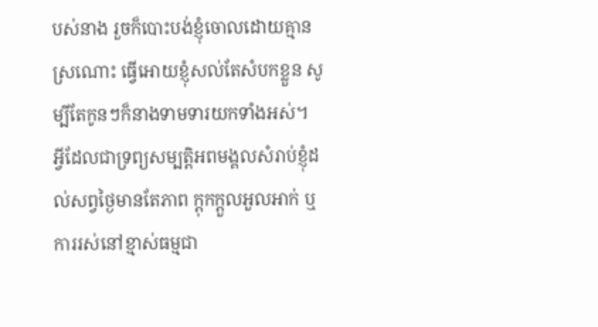បស់នាង រួចក៏បោះបង់ខ្ញុំចោលដោយគ្មានស្រណោះ ធ្វើអោយខ្ញុំសល់តែសំបកខ្លួន សូម្បីតែកូនៗក៏នាងទាមទារយកទាំងអស់។
អ្វីដែលជាទ្រព្យសម្បត្ដិអពមង្គលសំរាប់ខ្ញុំដល់សព្វថ្ងៃមានតែភាព ក្ដុកក្ដួលអួលអាក់ ឬការរស់នៅខ្មាស់ធម្មជា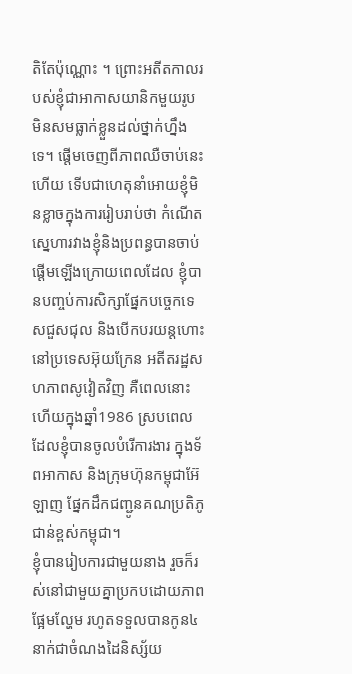តិតែប៉ុណ្ណោះ ។ ព្រោះអតីតកាលរបស់ខ្ញុំជាអាកាសយានិកមួយរូប មិនសមធ្លាក់ខ្លួនដល់ថ្នាក់ហ្នឹងទេ។ ផ្ដើមចេញពីភាពឈឺចាប់នេះហើយ ទើបជាហេតុនាំអោយខ្ញុំមិនខ្លាចក្នុងការរៀបរាប់ថា កំណើតស្នេហារវាងខ្ញុំនិងប្រពន្ធបានចាប់ផ្ដើមឡើងក្រោយពេលដែល ខ្ញុំបានបញ្ចប់ការសិក្សាផ្នែកបច្ចេកទេសជួសជុល និងបើកបរយន្ដហោះនៅប្រទេសអ៊ុយក្រែន អតីតរដ្ឋសហភាពសូវៀតវិញ គឺពេលនោះហើយក្នុងឆ្នាំ1986 ស្របពេលដែលខ្ញុំបានចូលបំរើការងារ ក្នុងទ័ពអាកាស និងក្រុមហ៊ុនកម្ពុជាអ៊ែឡាញ ផ្នែកដឹកជញ្ជូនគណប្រតិភូជាន់ខ្ពស់កម្ពុជា។
ខ្ញុំបានរៀបការជាមួយនាង រួចក៏រស់នៅជាមួយគ្នាប្រកបដោយភាពផ្អែមល្ហែម រហូតទទួលបានកូន៤នាក់ជាចំណងដៃនិស្ស័យ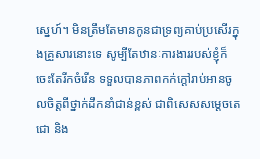ស្នេហ៍។ មិនត្រឹមតែមានកូនជាទ្រព្យគាប់ប្រសើរក្នុងគ្រួសារនោះទេ សូម្បីតែឋានៈការងាររបស់ខ្ញុំក៏ចេះតែរីកចំរើន ទទួលបានភាពកក់ក្ដៅរាប់អានចូលចិត្ដពីថ្នាក់ដឹកនាំជាន់ខ្ពស់ ជាពិសេសសម្ដេចតេជោ និង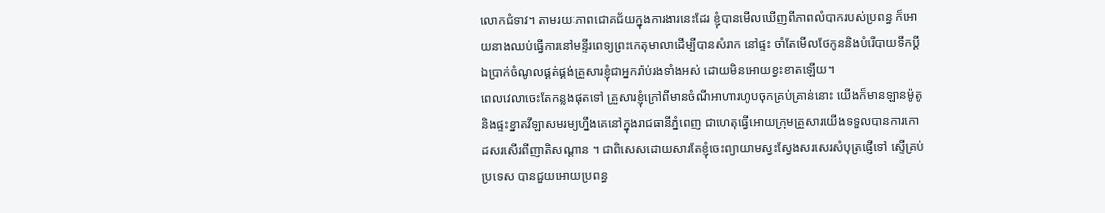លោកជំទាវ។ តាមរយៈភាពជោគជ័យក្នុងការងារនេះដែរ ខ្ញុំបានមើលឃើញពីភាពលំបាករបស់ប្រពន្ធ ក៏អោយនាងឈប់ធ្វើការនៅមន្ទីរពេទ្យព្រះកេតុមាលាដើម្បីបានសំរាក នៅផ្ទះ ចាំតែមើលថែកូននិងបំរើបាយទឹកប្ដី ឯប្រាក់ចំណូលផ្គត់ផ្គង់គ្រួសារខ្ញុំជាអ្នករ៉ាប់រងទាំងអស់ ដោយមិនអោយខ្វះខាតឡើយ។
ពេលវេលាចេះតែកន្លងផុតទៅ គ្រួសារខ្ញុំក្រៅពីមានចំណីអាហារហូបចុកគ្រប់គ្រាន់នោះ យើងក៏មានឡានម៉ូតូ និងផ្ទះខ្នាតវីឡាសមរម្យហ្នឹងគេនៅក្នុងរាជធានីភ្នំពេញ ជាហេតុធ្វើអោយក្រុមគ្រួសារយើងទទួលបានការកោដសរសើរពីញាតិសណ្ដាន ។ ជាពិសេសដោយសារតែខ្ញុំចេះព្យាយាមស្វះស្វែងសរសេរសំបុត្រផ្ញើទៅ ស្ទើគ្រប់ប្រទេស បានជួយអោយប្រពន្ធ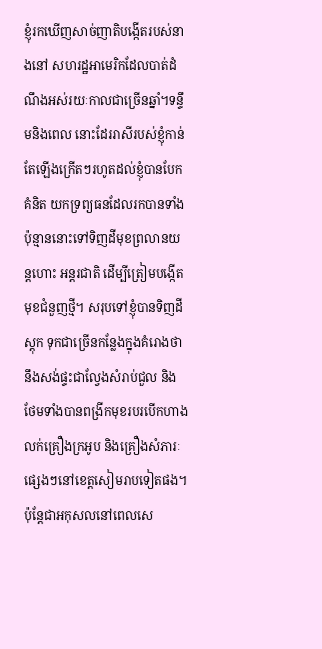ខ្ញុំរកឃើញសាច់ញាតិបង្កើតរបស់នាងនៅ សហរដ្ឋអាមេរិកដែលបាត់ដំណឹងអស់រយៈកាលជាច្រើនឆ្នាំ។ទន្ទឹមនិងពេល នោះដែររាសីរបស់ខ្ញុំកាន់តែឡើងក្រើតៗរហូតដល់ខ្ញុំបានបែកគំនិត យកទ្រព្យធនដែលរកបានទាំងប៉ុន្មាននោះទៅទិញដីមុខព្រលានយន្ដហោះ អន្ដរជាតិ ដើម្បីត្រៀមបង្កើតមុខជំនួញថ្មី។ សរុបទៅខ្ញុំបានទិញដីស្ដុក ទុកជាច្រើនកន្លែងក្នុងគំរោងថានឹងសង់ផ្ទះជាល្វែងសំរាប់ជួល និងថែមទាំងបានពង្រីកមុខរបរបើកហាងលក់គ្រឿងក្រអូប និងគ្រឿងសំភារៈផ្សេងៗនៅខេត្ដសៀមរាបទៀតផង។
ប៉ុន្ដែជាអកុសលនៅពេលសេ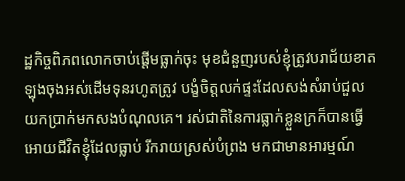ដ្ឋកិច្ចពិភពលោកចាប់ផ្ដើមធ្លាក់ចុះ មុខជំនួញរបស់ខ្ញុំត្រូវបរាជ័យខាតឡុងចុងអស់ដើមទុនរហូតត្រូវ បង្ខំចិត្ដលក់ផ្ទះដែលសង់សំរាប់ជួល យកប្រាក់មកសងបំណុលគេ។ រស់ជាតិនៃការធ្លាក់ខ្លួនក្រក៏បានធ្វើអោយជីវិតខ្ញុំដែលធ្លាប់ រីករាយស្រស់បំព្រង មកជាមានអារម្មណ៍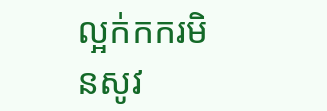ល្អក់កករមិនសូវ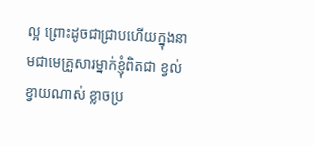ល្អ ព្រោះដូចជាជ្រាបហើយក្នុងនាមជាមេគ្រួសារម្នាក់ខ្ញុំពិតជា ខ្វល់ខ្វាយណាស់ ខ្លាចប្រ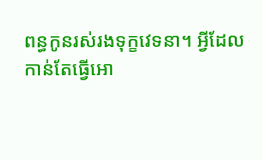ពន្ធកូនរស់រងទុក្ខវេទនា។ អ្វីដែលកាន់តែធ្វើអោ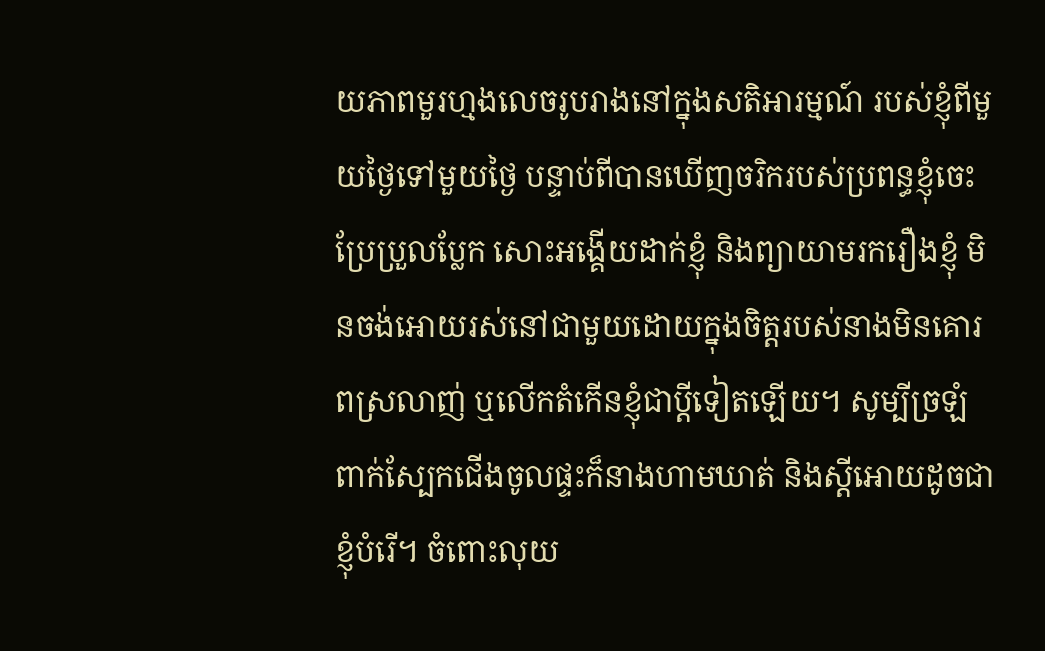យភាពមួរហ្មងលេចរូបរាងនៅក្នុងសតិអារម្មណ៍ របស់ខ្ញុំពីមួយថ្ងៃទៅមួយថ្ងៃ បន្ទាប់ពីបានឃើញចរិករបស់ប្រពន្ធខ្ញុំចេះប្រែប្រួលប្លែក សោះអង្គើយដាក់ខ្ញុំ និងព្យាយាមរករឿងខ្ញុំ មិនចង់អោយរស់នៅជាមួយដោយក្នុងចិត្ដរបស់នាងមិនគោរពស្រលាញ់ ឬលើកតំកើនខ្ញុំជាប្ដីទៀតឡើយ។ សូម្បីច្រឡំពាក់ស្បែកជើងចូលផ្ទះក៏នាងហាមឃាត់ និងស្ដីអោយដូចជាខ្ញុំបំរើ។ ចំពោះលុយ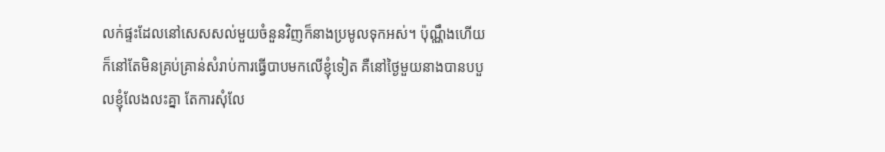លក់ផ្ទះដែលនៅសេសសល់មួយចំនួនវិញក៏នាងប្រមូលទុកអស់។ ប៉ុណ្ណឹងហើយក៏នៅតែមិនគ្រប់គ្រាន់សំរាប់ការធ្វើបាបមកលើខ្ញុំទៀត គឺនៅថ្ងៃមួយនាងបានបបួលខ្ញុំលែងលះគ្នា តែការសុំលែ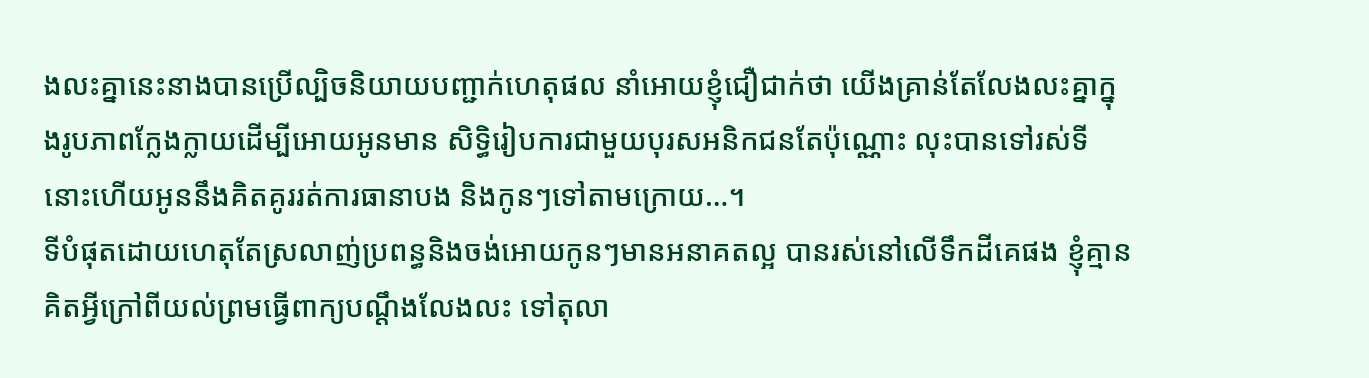ងលះគ្នានេះនាងបានប្រើល្បិចនិយាយបញ្ជាក់ហេតុផល នាំអោយខ្ញុំជឿជាក់ថា យើងគ្រាន់តែលែងលះគ្នាក្នុងរូបភាពក្លែងក្លាយដើម្បីអោយអូនមាន សិទ្ធិរៀបការជាមួយបុរសអនិកជនតែប៉ុណ្ណោះ លុះបានទៅរស់ទីនោះហើយអូននឹងគិតគូររត់ការធានាបង និងកូនៗទៅតាមក្រោយ…។
ទីបំផុតដោយហេតុតែស្រលាញ់ប្រពន្ធនិងចង់អោយកូនៗមានអនាគតល្អ បានរស់នៅលើទឹកដីគេផង ខ្ញុំគ្មានគិតអ្វីក្រៅពីយល់ព្រមធ្វើពាក្យបណ្ដឹងលែងលះ ទៅតុលា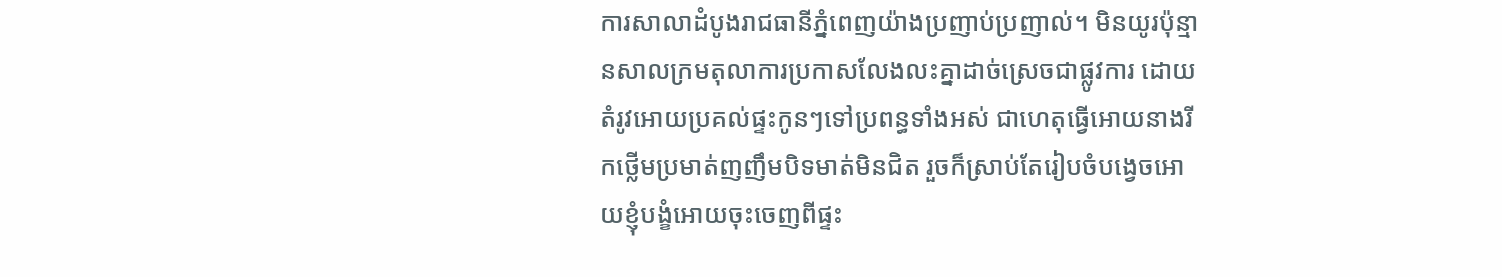ការសាលាដំបូងរាជធានីភ្នំពេញយ៉ាងប្រញាប់ប្រញាល់។ មិនយូរប៉ុន្មានសាលក្រមតុលាការប្រកាសលែងលះគ្នាដាច់ស្រេចជាផ្លូវការ ដោយតំរូវអោយប្រគល់ផ្ទះកូនៗទៅប្រពន្ធទាំងអស់ ជាហេតុធ្វើអោយនាងរីកថ្លើមប្រមាត់ញញឹមបិទមាត់មិនជិត រួចក៏ស្រាប់តែរៀបចំបង្វេចអោយខ្ញុំបង្ខំអោយចុះចេញពីផ្ទះ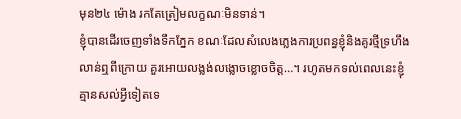មុន២៤ ម៉ោង រកតែត្រៀមលក្ខណៈមិនទាន់។
ខ្ញុំបានដើរចេញទាំងទឹកភ្នែក ខណៈដែលសំលេងភ្លេងការប្រពន្ធខ្ញុំនិងគូរថ្មីទ្រហឹងលាន់ឮពីក្រោយ គួរអោយលង្លង់លង្លោចខ្លោចចិត្ដ…។ រហូតមកទល់ពេលនេះខ្ញុំគ្មានសល់អ្វីទៀតទេ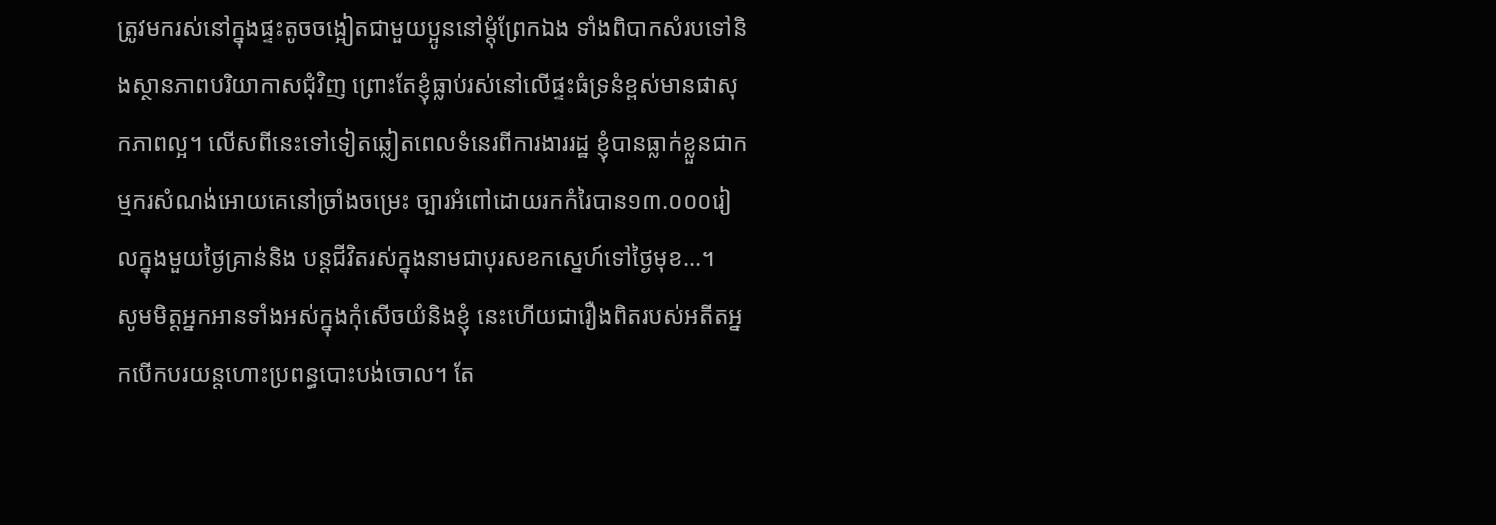ត្រូវមករស់នៅក្នុងផ្ទះតូចចង្អៀតជាមួយប្អូននៅម្ដុំព្រែកឯង ទាំងពិបាកសំរបទៅនិងស្ថានភាពបរិយាកាសជុំវិញ ព្រោះតែខ្ញុំធ្លាប់រស់នៅលើផ្ទះធំទ្រនំខ្ពស់មានផាសុកភាពល្អ។ លើសពីនេះទៅទៀតឆ្លៀតពេលទំនេរពីការងាររដ្ឋ ខ្ញុំបានធ្លាក់ខ្លួនជាកម្មករសំណង់អោយគេនៅច្រាំងចម្រេះ ច្បារអំពៅដោយរកកំរៃបាន១៣.០០០រៀលក្នុងមួយថ្ងៃគ្រាន់និង បន្ដជីវិតរស់ក្នុងនាមជាបុរសខកស្នេហ៍ទៅថ្ងៃមុខ…។
សូមមិត្ដអ្នកអានទាំងអស់ក្នុងកុំសើចយំនិងខ្ញុំ នេះហើយជារឿងពិតរបស់អតីតអ្នកបើកបរយន្ដហោះប្រពន្ធបោះបង់ចោល។ តែ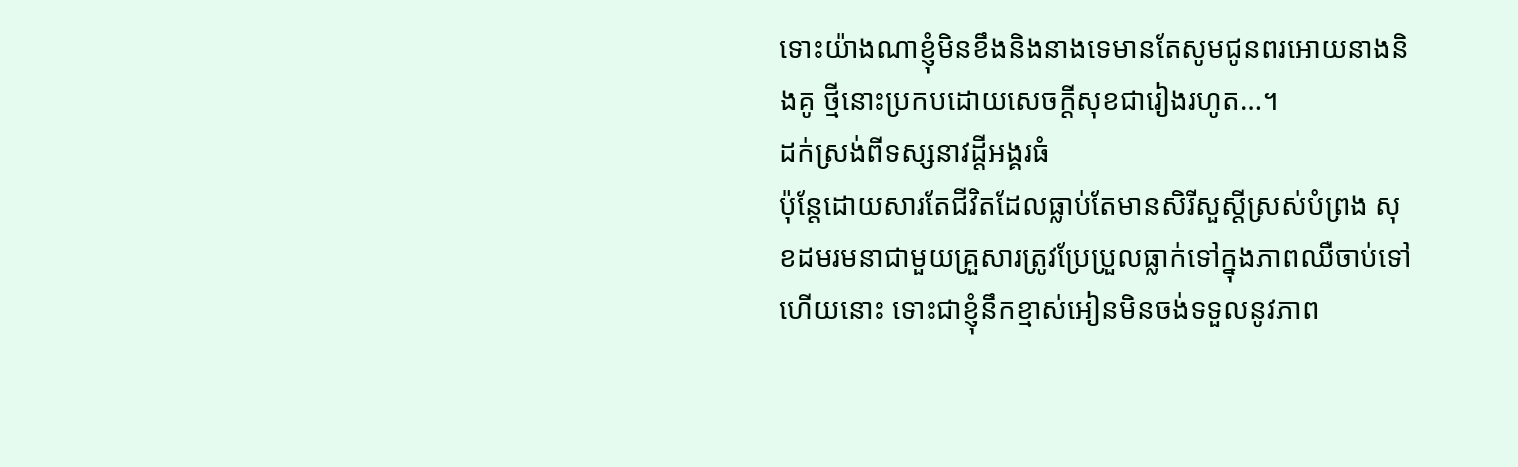ទោះយ៉ាងណាខ្ញុំមិនខឹងនិងនាងទេមានតែសូមជូនពរអោយនាងនិងគូ ថ្មីនោះប្រកបដោយសេចក្ដីសុខជារៀងរហូត…។
ដក់ស្រង់ពីទស្សនាវដ្តីអង្គរធំ
ប៉ុន្ដែដោយសារតែជីវិតដែលធ្លាប់តែមានសិរីសួស្ដីស្រស់បំព្រង សុខដមរមនាជាមួយគ្រួសារត្រូវប្រែប្រួលធ្លាក់ទៅក្នុងភាពឈឺចាប់ទៅ ហើយនោះ ទោះជាខ្ញុំនឹកខ្មាស់អៀនមិនចង់ទទួលនូវភាព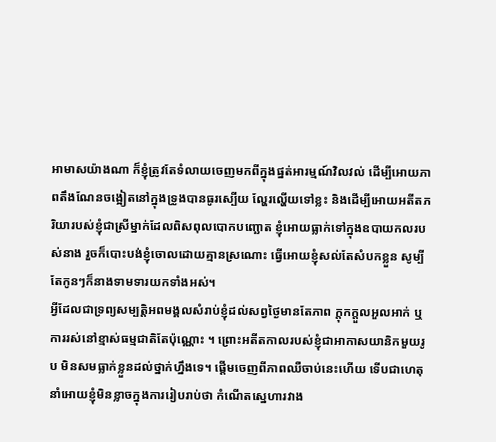អាមាសយ៉ាងណា ក៏ខ្ញុំត្រូវតែទំលាយចេញមកពីក្នុងផ្នត់អារម្មណ៍វិលវល់ ដើម្បីអោយភាពតឹងណែនចង្អៀតនៅក្នុងទ្រូងបានធូរស្បើយ ល្ហែរល្ហើយទៅខ្លះ និងដើម្បីអោយអតីតភរិយារបស់ខ្ញុំជាស្រីម្នាក់ដែលពិសពុលបោកបញ្ឆោត ខ្ញុំអោយធ្លាក់ទៅក្នុងឧបាយកលរបស់នាង រួចក៏បោះបង់ខ្ញុំចោលដោយគ្មានស្រណោះ ធ្វើអោយខ្ញុំសល់តែសំបកខ្លួន សូម្បីតែកូនៗក៏នាងទាមទារយកទាំងអស់។
អ្វីដែលជាទ្រព្យសម្បត្ដិអពមង្គលសំរាប់ខ្ញុំដល់សព្វថ្ងៃមានតែភាព ក្ដុកក្ដួលអួលអាក់ ឬការរស់នៅខ្មាស់ធម្មជាតិតែប៉ុណ្ណោះ ។ ព្រោះអតីតកាលរបស់ខ្ញុំជាអាកាសយានិកមួយរូប មិនសមធ្លាក់ខ្លួនដល់ថ្នាក់ហ្នឹងទេ។ ផ្ដើមចេញពីភាពឈឺចាប់នេះហើយ ទើបជាហេតុនាំអោយខ្ញុំមិនខ្លាចក្នុងការរៀបរាប់ថា កំណើតស្នេហារវាង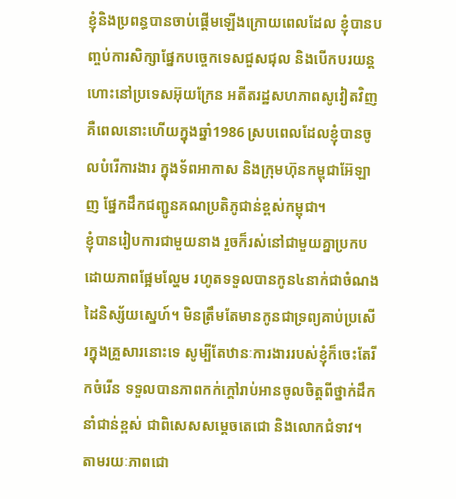ខ្ញុំនិងប្រពន្ធបានចាប់ផ្ដើមឡើងក្រោយពេលដែល ខ្ញុំបានបញ្ចប់ការសិក្សាផ្នែកបច្ចេកទេសជួសជុល និងបើកបរយន្ដហោះនៅប្រទេសអ៊ុយក្រែន អតីតរដ្ឋសហភាពសូវៀតវិញ គឺពេលនោះហើយក្នុងឆ្នាំ1986 ស្របពេលដែលខ្ញុំបានចូលបំរើការងារ ក្នុងទ័ពអាកាស និងក្រុមហ៊ុនកម្ពុជាអ៊ែឡាញ ផ្នែកដឹកជញ្ជូនគណប្រតិភូជាន់ខ្ពស់កម្ពុជា។
ខ្ញុំបានរៀបការជាមួយនាង រួចក៏រស់នៅជាមួយគ្នាប្រកបដោយភាពផ្អែមល្ហែម រហូតទទួលបានកូន៤នាក់ជាចំណងដៃនិស្ស័យស្នេហ៍។ មិនត្រឹមតែមានកូនជាទ្រព្យគាប់ប្រសើរក្នុងគ្រួសារនោះទេ សូម្បីតែឋានៈការងាររបស់ខ្ញុំក៏ចេះតែរីកចំរើន ទទួលបានភាពកក់ក្ដៅរាប់អានចូលចិត្ដពីថ្នាក់ដឹកនាំជាន់ខ្ពស់ ជាពិសេសសម្ដេចតេជោ និងលោកជំទាវ។ តាមរយៈភាពជោ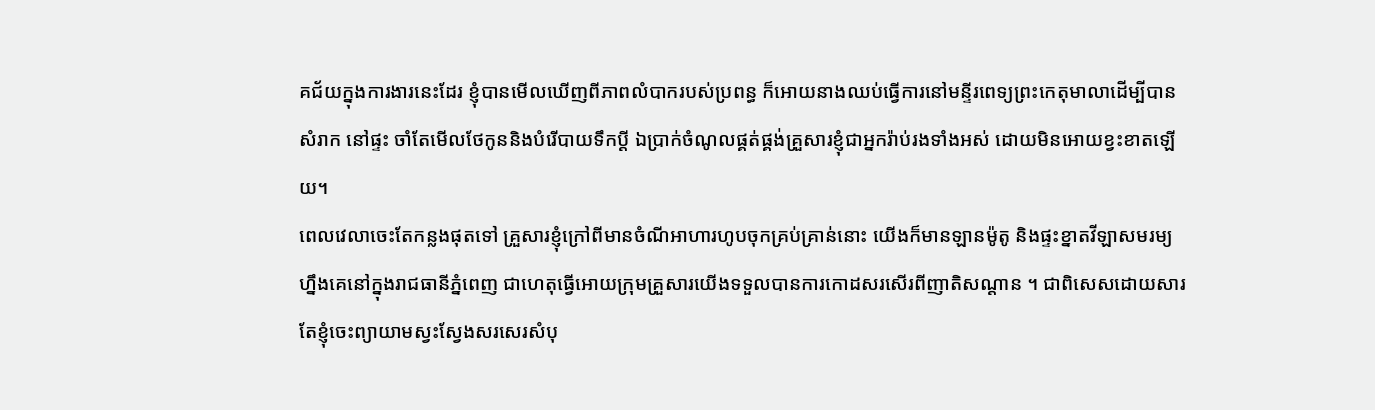គជ័យក្នុងការងារនេះដែរ ខ្ញុំបានមើលឃើញពីភាពលំបាករបស់ប្រពន្ធ ក៏អោយនាងឈប់ធ្វើការនៅមន្ទីរពេទ្យព្រះកេតុមាលាដើម្បីបានសំរាក នៅផ្ទះ ចាំតែមើលថែកូននិងបំរើបាយទឹកប្ដី ឯប្រាក់ចំណូលផ្គត់ផ្គង់គ្រួសារខ្ញុំជាអ្នករ៉ាប់រងទាំងអស់ ដោយមិនអោយខ្វះខាតឡើយ។
ពេលវេលាចេះតែកន្លងផុតទៅ គ្រួសារខ្ញុំក្រៅពីមានចំណីអាហារហូបចុកគ្រប់គ្រាន់នោះ យើងក៏មានឡានម៉ូតូ និងផ្ទះខ្នាតវីឡាសមរម្យហ្នឹងគេនៅក្នុងរាជធានីភ្នំពេញ ជាហេតុធ្វើអោយក្រុមគ្រួសារយើងទទួលបានការកោដសរសើរពីញាតិសណ្ដាន ។ ជាពិសេសដោយសារតែខ្ញុំចេះព្យាយាមស្វះស្វែងសរសេរសំបុ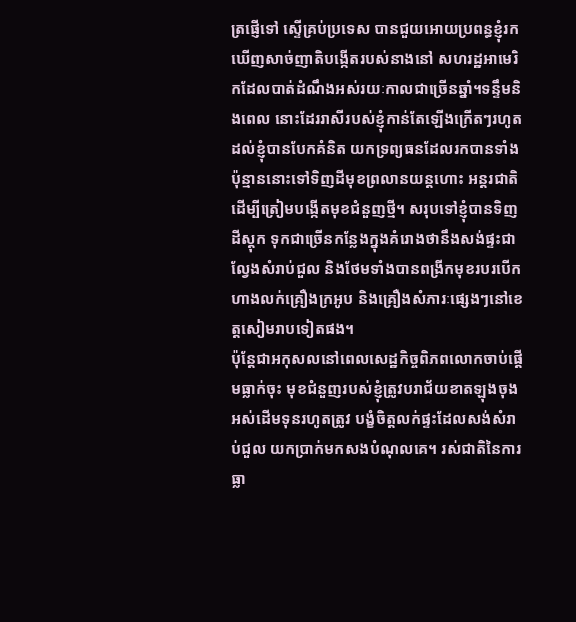ត្រផ្ញើទៅ ស្ទើគ្រប់ប្រទេស បានជួយអោយប្រពន្ធខ្ញុំរកឃើញសាច់ញាតិបង្កើតរបស់នាងនៅ សហរដ្ឋអាមេរិកដែលបាត់ដំណឹងអស់រយៈកាលជាច្រើនឆ្នាំ។ទន្ទឹមនិងពេល នោះដែររាសីរបស់ខ្ញុំកាន់តែឡើងក្រើតៗរហូតដល់ខ្ញុំបានបែកគំនិត យកទ្រព្យធនដែលរកបានទាំងប៉ុន្មាននោះទៅទិញដីមុខព្រលានយន្ដហោះ អន្ដរជាតិ ដើម្បីត្រៀមបង្កើតមុខជំនួញថ្មី។ សរុបទៅខ្ញុំបានទិញដីស្ដុក ទុកជាច្រើនកន្លែងក្នុងគំរោងថានឹងសង់ផ្ទះជាល្វែងសំរាប់ជួល និងថែមទាំងបានពង្រីកមុខរបរបើកហាងលក់គ្រឿងក្រអូប និងគ្រឿងសំភារៈផ្សេងៗនៅខេត្ដសៀមរាបទៀតផង។
ប៉ុន្ដែជាអកុសលនៅពេលសេដ្ឋកិច្ចពិភពលោកចាប់ផ្ដើមធ្លាក់ចុះ មុខជំនួញរបស់ខ្ញុំត្រូវបរាជ័យខាតឡុងចុងអស់ដើមទុនរហូតត្រូវ បង្ខំចិត្ដលក់ផ្ទះដែលសង់សំរាប់ជួល យកប្រាក់មកសងបំណុលគេ។ រស់ជាតិនៃការធ្លា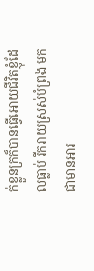ក់ខ្លួនក្រក៏បានធ្វើអោយជីវិតខ្ញុំដែលធ្លាប់ រីករាយស្រស់បំព្រង មកជាមានអារ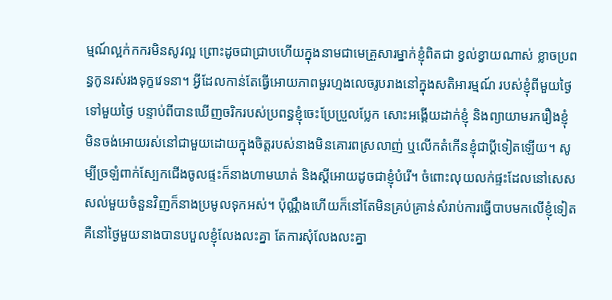ម្មណ៍ល្អក់កករមិនសូវល្អ ព្រោះដូចជាជ្រាបហើយក្នុងនាមជាមេគ្រួសារម្នាក់ខ្ញុំពិតជា ខ្វល់ខ្វាយណាស់ ខ្លាចប្រពន្ធកូនរស់រងទុក្ខវេទនា។ អ្វីដែលកាន់តែធ្វើអោយភាពមួរហ្មងលេចរូបរាងនៅក្នុងសតិអារម្មណ៍ របស់ខ្ញុំពីមួយថ្ងៃទៅមួយថ្ងៃ បន្ទាប់ពីបានឃើញចរិករបស់ប្រពន្ធខ្ញុំចេះប្រែប្រួលប្លែក សោះអង្គើយដាក់ខ្ញុំ និងព្យាយាមរករឿងខ្ញុំ មិនចង់អោយរស់នៅជាមួយដោយក្នុងចិត្ដរបស់នាងមិនគោរពស្រលាញ់ ឬលើកតំកើនខ្ញុំជាប្ដីទៀតឡើយ។ សូម្បីច្រឡំពាក់ស្បែកជើងចូលផ្ទះក៏នាងហាមឃាត់ និងស្ដីអោយដូចជាខ្ញុំបំរើ។ ចំពោះលុយលក់ផ្ទះដែលនៅសេសសល់មួយចំនួនវិញក៏នាងប្រមូលទុកអស់។ ប៉ុណ្ណឹងហើយក៏នៅតែមិនគ្រប់គ្រាន់សំរាប់ការធ្វើបាបមកលើខ្ញុំទៀត គឺនៅថ្ងៃមួយនាងបានបបួលខ្ញុំលែងលះគ្នា តែការសុំលែងលះគ្នា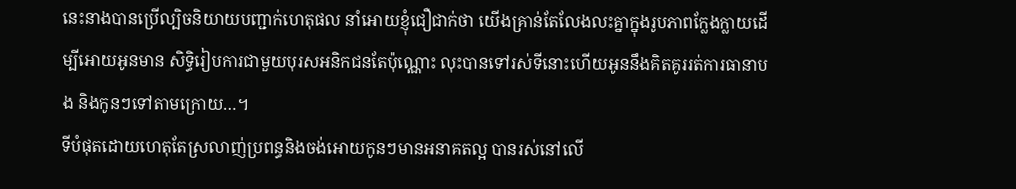នេះនាងបានប្រើល្បិចនិយាយបញ្ជាក់ហេតុផល នាំអោយខ្ញុំជឿជាក់ថា យើងគ្រាន់តែលែងលះគ្នាក្នុងរូបភាពក្លែងក្លាយដើម្បីអោយអូនមាន សិទ្ធិរៀបការជាមួយបុរសអនិកជនតែប៉ុណ្ណោះ លុះបានទៅរស់ទីនោះហើយអូននឹងគិតគូររត់ការធានាបង និងកូនៗទៅតាមក្រោយ…។
ទីបំផុតដោយហេតុតែស្រលាញ់ប្រពន្ធនិងចង់អោយកូនៗមានអនាគតល្អ បានរស់នៅលើ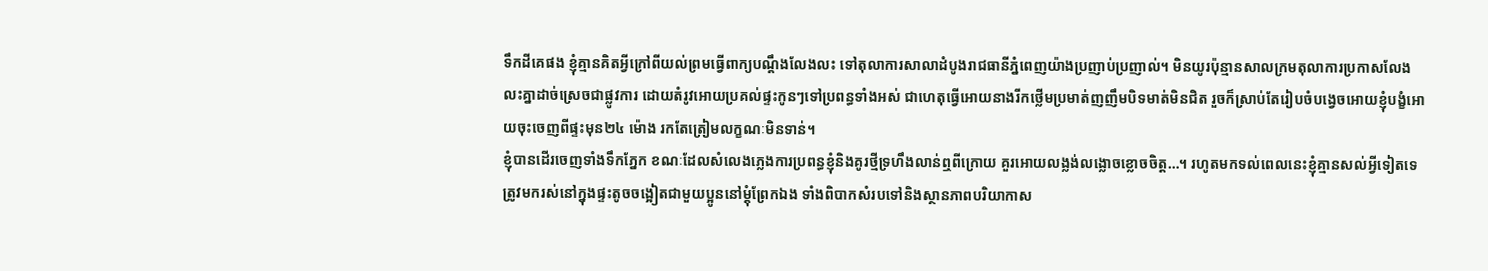ទឹកដីគេផង ខ្ញុំគ្មានគិតអ្វីក្រៅពីយល់ព្រមធ្វើពាក្យបណ្ដឹងលែងលះ ទៅតុលាការសាលាដំបូងរាជធានីភ្នំពេញយ៉ាងប្រញាប់ប្រញាល់។ មិនយូរប៉ុន្មានសាលក្រមតុលាការប្រកាសលែងលះគ្នាដាច់ស្រេចជាផ្លូវការ ដោយតំរូវអោយប្រគល់ផ្ទះកូនៗទៅប្រពន្ធទាំងអស់ ជាហេតុធ្វើអោយនាងរីកថ្លើមប្រមាត់ញញឹមបិទមាត់មិនជិត រួចក៏ស្រាប់តែរៀបចំបង្វេចអោយខ្ញុំបង្ខំអោយចុះចេញពីផ្ទះមុន២៤ ម៉ោង រកតែត្រៀមលក្ខណៈមិនទាន់។
ខ្ញុំបានដើរចេញទាំងទឹកភ្នែក ខណៈដែលសំលេងភ្លេងការប្រពន្ធខ្ញុំនិងគូរថ្មីទ្រហឹងលាន់ឮពីក្រោយ គួរអោយលង្លង់លង្លោចខ្លោចចិត្ដ…។ រហូតមកទល់ពេលនេះខ្ញុំគ្មានសល់អ្វីទៀតទេ ត្រូវមករស់នៅក្នុងផ្ទះតូចចង្អៀតជាមួយប្អូននៅម្ដុំព្រែកឯង ទាំងពិបាកសំរបទៅនិងស្ថានភាពបរិយាកាស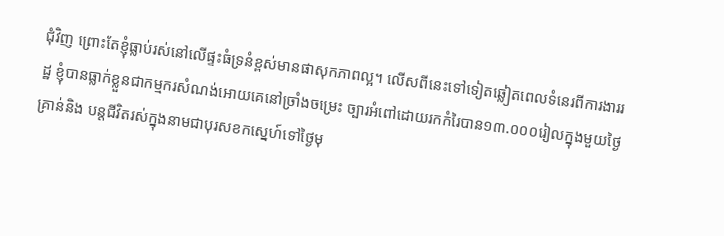ជុំវិញ ព្រោះតែខ្ញុំធ្លាប់រស់នៅលើផ្ទះធំទ្រនំខ្ពស់មានផាសុកភាពល្អ។ លើសពីនេះទៅទៀតឆ្លៀតពេលទំនេរពីការងាររដ្ឋ ខ្ញុំបានធ្លាក់ខ្លួនជាកម្មករសំណង់អោយគេនៅច្រាំងចម្រេះ ច្បារអំពៅដោយរកកំរៃបាន១៣.០០០រៀលក្នុងមួយថ្ងៃគ្រាន់និង បន្ដជីវិតរស់ក្នុងនាមជាបុរសខកស្នេហ៍ទៅថ្ងៃមុ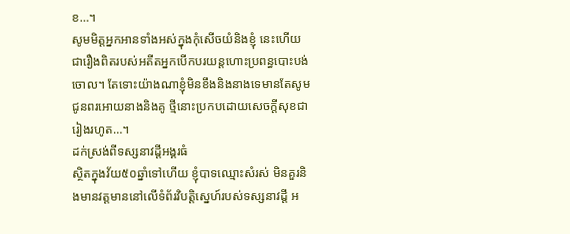ខ…។
សូមមិត្ដអ្នកអានទាំងអស់ក្នុងកុំសើចយំនិងខ្ញុំ នេះហើយជារឿងពិតរបស់អតីតអ្នកបើកបរយន្ដហោះប្រពន្ធបោះបង់ចោល។ តែទោះយ៉ាងណាខ្ញុំមិនខឹងនិងនាងទេមានតែសូមជូនពរអោយនាងនិងគូ ថ្មីនោះប្រកបដោយសេចក្ដីសុខជារៀងរហូត…។
ដក់ស្រង់ពីទស្សនាវដ្តីអង្គរធំ
ស្ថិតក្នុងវ័យ៥០ឆ្នាំទៅហើយ ខ្ញុំបាទឈ្មោះសំរស់ មិនគួរនិងមានវត្ដមាននៅលើទំព័រវិបត្ដិស្នេហ៍របស់ទស្សនាវដ្ដី អ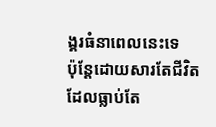ង្គរធំនាពេលនេះទេ
ប៉ុន្ដែដោយសារតែជីវិតដែលធ្លាប់តែ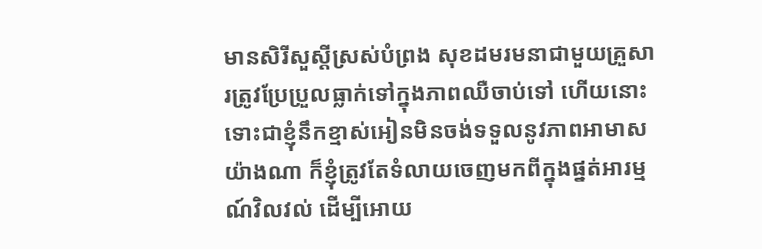មានសិរីសួស្ដីស្រស់បំព្រង សុខដមរមនាជាមួយគ្រួសារត្រូវប្រែប្រួលធ្លាក់ទៅក្នុងភាពឈឺចាប់ទៅ ហើយនោះ ទោះជាខ្ញុំនឹកខ្មាស់អៀនមិនចង់ទទួលនូវភាពអាមាសយ៉ាងណា ក៏ខ្ញុំត្រូវតែទំលាយចេញមកពីក្នុងផ្នត់អារម្មណ៍វិលវល់ ដើម្បីអោយ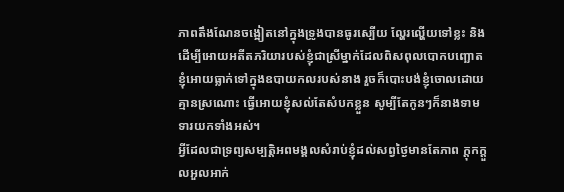ភាពតឹងណែនចង្អៀតនៅក្នុងទ្រូងបានធូរស្បើយ ល្ហែរល្ហើយទៅខ្លះ និងដើម្បីអោយអតីតភរិយារបស់ខ្ញុំជាស្រីម្នាក់ដែលពិសពុលបោកបញ្ឆោត ខ្ញុំអោយធ្លាក់ទៅក្នុងឧបាយកលរបស់នាង រួចក៏បោះបង់ខ្ញុំចោលដោយគ្មានស្រណោះ ធ្វើអោយខ្ញុំសល់តែសំបកខ្លួន សូម្បីតែកូនៗក៏នាងទាមទារយកទាំងអស់។
អ្វីដែលជាទ្រព្យសម្បត្ដិអពមង្គលសំរាប់ខ្ញុំដល់សព្វថ្ងៃមានតែភាព ក្ដុកក្ដួលអួលអាក់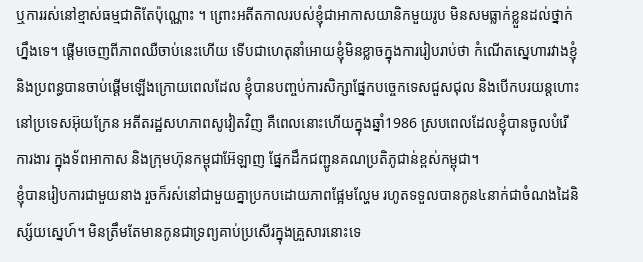ឬការរស់នៅខ្មាស់ធម្មជាតិតែប៉ុណ្ណោះ ។ ព្រោះអតីតកាលរបស់ខ្ញុំជាអាកាសយានិកមួយរូប មិនសមធ្លាក់ខ្លួនដល់ថ្នាក់ហ្នឹងទេ។ ផ្ដើមចេញពីភាពឈឺចាប់នេះហើយ ទើបជាហេតុនាំអោយខ្ញុំមិនខ្លាចក្នុងការរៀបរាប់ថា កំណើតស្នេហារវាងខ្ញុំនិងប្រពន្ធបានចាប់ផ្ដើមឡើងក្រោយពេលដែល ខ្ញុំបានបញ្ចប់ការសិក្សាផ្នែកបច្ចេកទេសជួសជុល និងបើកបរយន្ដហោះនៅប្រទេសអ៊ុយក្រែន អតីតរដ្ឋសហភាពសូវៀតវិញ គឺពេលនោះហើយក្នុងឆ្នាំ1986 ស្របពេលដែលខ្ញុំបានចូលបំរើការងារ ក្នុងទ័ពអាកាស និងក្រុមហ៊ុនកម្ពុជាអ៊ែឡាញ ផ្នែកដឹកជញ្ជូនគណប្រតិភូជាន់ខ្ពស់កម្ពុជា។
ខ្ញុំបានរៀបការជាមួយនាង រួចក៏រស់នៅជាមួយគ្នាប្រកបដោយភាពផ្អែមល្ហែម រហូតទទួលបានកូន៤នាក់ជាចំណងដៃនិស្ស័យស្នេហ៍។ មិនត្រឹមតែមានកូនជាទ្រព្យគាប់ប្រសើរក្នុងគ្រួសារនោះទេ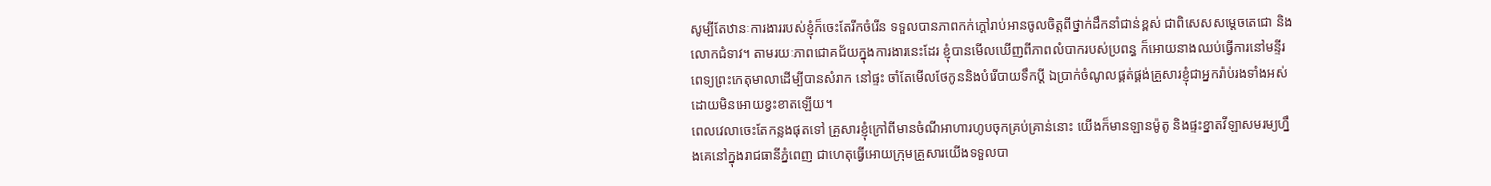សូម្បីតែឋានៈការងាររបស់ខ្ញុំក៏ចេះតែរីកចំរើន ទទួលបានភាពកក់ក្ដៅរាប់អានចូលចិត្ដពីថ្នាក់ដឹកនាំជាន់ខ្ពស់ ជាពិសេសសម្ដេចតេជោ និងលោកជំទាវ។ តាមរយៈភាពជោគជ័យក្នុងការងារនេះដែរ ខ្ញុំបានមើលឃើញពីភាពលំបាករបស់ប្រពន្ធ ក៏អោយនាងឈប់ធ្វើការនៅមន្ទីរពេទ្យព្រះកេតុមាលាដើម្បីបានសំរាក នៅផ្ទះ ចាំតែមើលថែកូននិងបំរើបាយទឹកប្ដី ឯប្រាក់ចំណូលផ្គត់ផ្គង់គ្រួសារខ្ញុំជាអ្នករ៉ាប់រងទាំងអស់ ដោយមិនអោយខ្វះខាតឡើយ។
ពេលវេលាចេះតែកន្លងផុតទៅ គ្រួសារខ្ញុំក្រៅពីមានចំណីអាហារហូបចុកគ្រប់គ្រាន់នោះ យើងក៏មានឡានម៉ូតូ និងផ្ទះខ្នាតវីឡាសមរម្យហ្នឹងគេនៅក្នុងរាជធានីភ្នំពេញ ជាហេតុធ្វើអោយក្រុមគ្រួសារយើងទទួលបា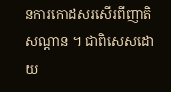នការកោដសរសើរពីញាតិសណ្ដាន ។ ជាពិសេសដោយ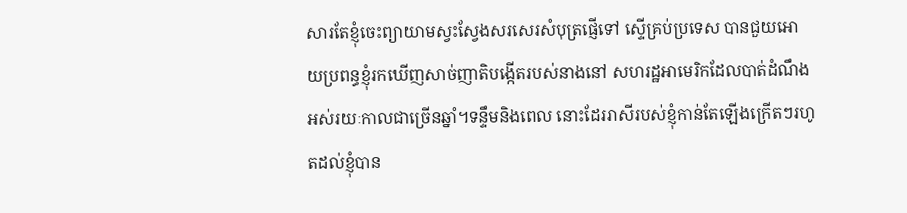សារតែខ្ញុំចេះព្យាយាមស្វះស្វែងសរសេរសំបុត្រផ្ញើទៅ ស្ទើគ្រប់ប្រទេស បានជួយអោយប្រពន្ធខ្ញុំរកឃើញសាច់ញាតិបង្កើតរបស់នាងនៅ សហរដ្ឋអាមេរិកដែលបាត់ដំណឹងអស់រយៈកាលជាច្រើនឆ្នាំ។ទន្ទឹមនិងពេល នោះដែររាសីរបស់ខ្ញុំកាន់តែឡើងក្រើតៗរហូតដល់ខ្ញុំបាន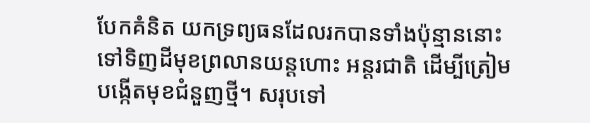បែកគំនិត យកទ្រព្យធនដែលរកបានទាំងប៉ុន្មាននោះទៅទិញដីមុខព្រលានយន្ដហោះ អន្ដរជាតិ ដើម្បីត្រៀមបង្កើតមុខជំនួញថ្មី។ សរុបទៅ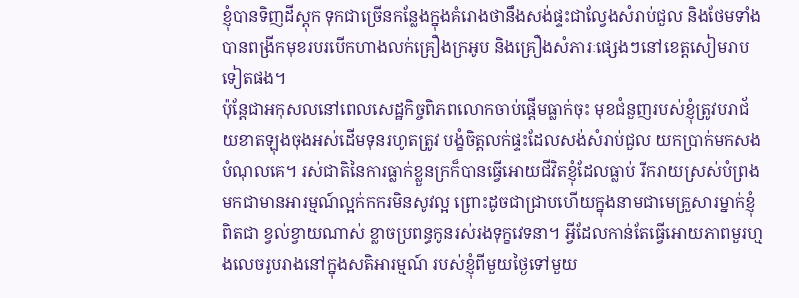ខ្ញុំបានទិញដីស្ដុក ទុកជាច្រើនកន្លែងក្នុងគំរោងថានឹងសង់ផ្ទះជាល្វែងសំរាប់ជួល និងថែមទាំងបានពង្រីកមុខរបរបើកហាងលក់គ្រឿងក្រអូប និងគ្រឿងសំភារៈផ្សេងៗនៅខេត្ដសៀមរាបទៀតផង។
ប៉ុន្ដែជាអកុសលនៅពេលសេដ្ឋកិច្ចពិភពលោកចាប់ផ្ដើមធ្លាក់ចុះ មុខជំនួញរបស់ខ្ញុំត្រូវបរាជ័យខាតឡុងចុងអស់ដើមទុនរហូតត្រូវ បង្ខំចិត្ដលក់ផ្ទះដែលសង់សំរាប់ជួល យកប្រាក់មកសងបំណុលគេ។ រស់ជាតិនៃការធ្លាក់ខ្លួនក្រក៏បានធ្វើអោយជីវិតខ្ញុំដែលធ្លាប់ រីករាយស្រស់បំព្រង មកជាមានអារម្មណ៍ល្អក់កករមិនសូវល្អ ព្រោះដូចជាជ្រាបហើយក្នុងនាមជាមេគ្រួសារម្នាក់ខ្ញុំពិតជា ខ្វល់ខ្វាយណាស់ ខ្លាចប្រពន្ធកូនរស់រងទុក្ខវេទនា។ អ្វីដែលកាន់តែធ្វើអោយភាពមួរហ្មងលេចរូបរាងនៅក្នុងសតិអារម្មណ៍ របស់ខ្ញុំពីមួយថ្ងៃទៅមួយ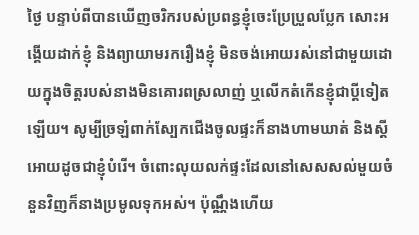ថ្ងៃ បន្ទាប់ពីបានឃើញចរិករបស់ប្រពន្ធខ្ញុំចេះប្រែប្រួលប្លែក សោះអង្គើយដាក់ខ្ញុំ និងព្យាយាមរករឿងខ្ញុំ មិនចង់អោយរស់នៅជាមួយដោយក្នុងចិត្ដរបស់នាងមិនគោរពស្រលាញ់ ឬលើកតំកើនខ្ញុំជាប្ដីទៀតឡើយ។ សូម្បីច្រឡំពាក់ស្បែកជើងចូលផ្ទះក៏នាងហាមឃាត់ និងស្ដីអោយដូចជាខ្ញុំបំរើ។ ចំពោះលុយលក់ផ្ទះដែលនៅសេសសល់មួយចំនួនវិញក៏នាងប្រមូលទុកអស់។ ប៉ុណ្ណឹងហើយ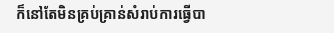ក៏នៅតែមិនគ្រប់គ្រាន់សំរាប់ការធ្វើបា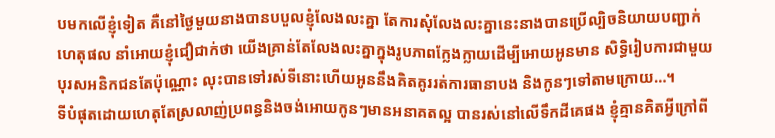បមកលើខ្ញុំទៀត គឺនៅថ្ងៃមួយនាងបានបបួលខ្ញុំលែងលះគ្នា តែការសុំលែងលះគ្នានេះនាងបានប្រើល្បិចនិយាយបញ្ជាក់ហេតុផល នាំអោយខ្ញុំជឿជាក់ថា យើងគ្រាន់តែលែងលះគ្នាក្នុងរូបភាពក្លែងក្លាយដើម្បីអោយអូនមាន សិទ្ធិរៀបការជាមួយបុរសអនិកជនតែប៉ុណ្ណោះ លុះបានទៅរស់ទីនោះហើយអូននឹងគិតគូររត់ការធានាបង និងកូនៗទៅតាមក្រោយ…។
ទីបំផុតដោយហេតុតែស្រលាញ់ប្រពន្ធនិងចង់អោយកូនៗមានអនាគតល្អ បានរស់នៅលើទឹកដីគេផង ខ្ញុំគ្មានគិតអ្វីក្រៅពី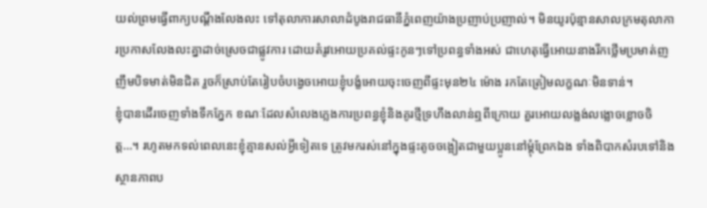យល់ព្រមធ្វើពាក្យបណ្ដឹងលែងលះ ទៅតុលាការសាលាដំបូងរាជធានីភ្នំពេញយ៉ាងប្រញាប់ប្រញាល់។ មិនយូរប៉ុន្មានសាលក្រមតុលាការប្រកាសលែងលះគ្នាដាច់ស្រេចជាផ្លូវការ ដោយតំរូវអោយប្រគល់ផ្ទះកូនៗទៅប្រពន្ធទាំងអស់ ជាហេតុធ្វើអោយនាងរីកថ្លើមប្រមាត់ញញឹមបិទមាត់មិនជិត រួចក៏ស្រាប់តែរៀបចំបង្វេចអោយខ្ញុំបង្ខំអោយចុះចេញពីផ្ទះមុន២៤ ម៉ោង រកតែត្រៀមលក្ខណៈមិនទាន់។
ខ្ញុំបានដើរចេញទាំងទឹកភ្នែក ខណៈដែលសំលេងភ្លេងការប្រពន្ធខ្ញុំនិងគូរថ្មីទ្រហឹងលាន់ឮពីក្រោយ គួរអោយលង្លង់លង្លោចខ្លោចចិត្ដ…។ រហូតមកទល់ពេលនេះខ្ញុំគ្មានសល់អ្វីទៀតទេ ត្រូវមករស់នៅក្នុងផ្ទះតូចចង្អៀតជាមួយប្អូននៅម្ដុំព្រែកឯង ទាំងពិបាកសំរបទៅនិងស្ថានភាពប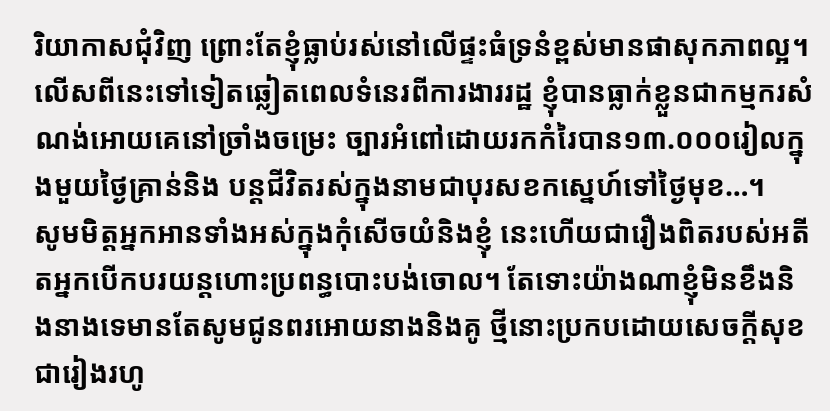រិយាកាសជុំវិញ ព្រោះតែខ្ញុំធ្លាប់រស់នៅលើផ្ទះធំទ្រនំខ្ពស់មានផាសុកភាពល្អ។ លើសពីនេះទៅទៀតឆ្លៀតពេលទំនេរពីការងាររដ្ឋ ខ្ញុំបានធ្លាក់ខ្លួនជាកម្មករសំណង់អោយគេនៅច្រាំងចម្រេះ ច្បារអំពៅដោយរកកំរៃបាន១៣.០០០រៀលក្នុងមួយថ្ងៃគ្រាន់និង បន្ដជីវិតរស់ក្នុងនាមជាបុរសខកស្នេហ៍ទៅថ្ងៃមុខ…។
សូមមិត្ដអ្នកអានទាំងអស់ក្នុងកុំសើចយំនិងខ្ញុំ នេះហើយជារឿងពិតរបស់អតីតអ្នកបើកបរយន្ដហោះប្រពន្ធបោះបង់ចោល។ តែទោះយ៉ាងណាខ្ញុំមិនខឹងនិងនាងទេមានតែសូមជូនពរអោយនាងនិងគូ ថ្មីនោះប្រកបដោយសេចក្ដីសុខជារៀងរហូ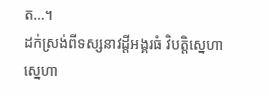ត…។
ដក់ស្រង់ពីទស្សនាវដ្តីអង្គរធំ វិបត្តិស្នេហា ស្នេហា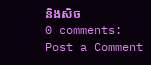និងសិច
0 comments:
Post a Comment